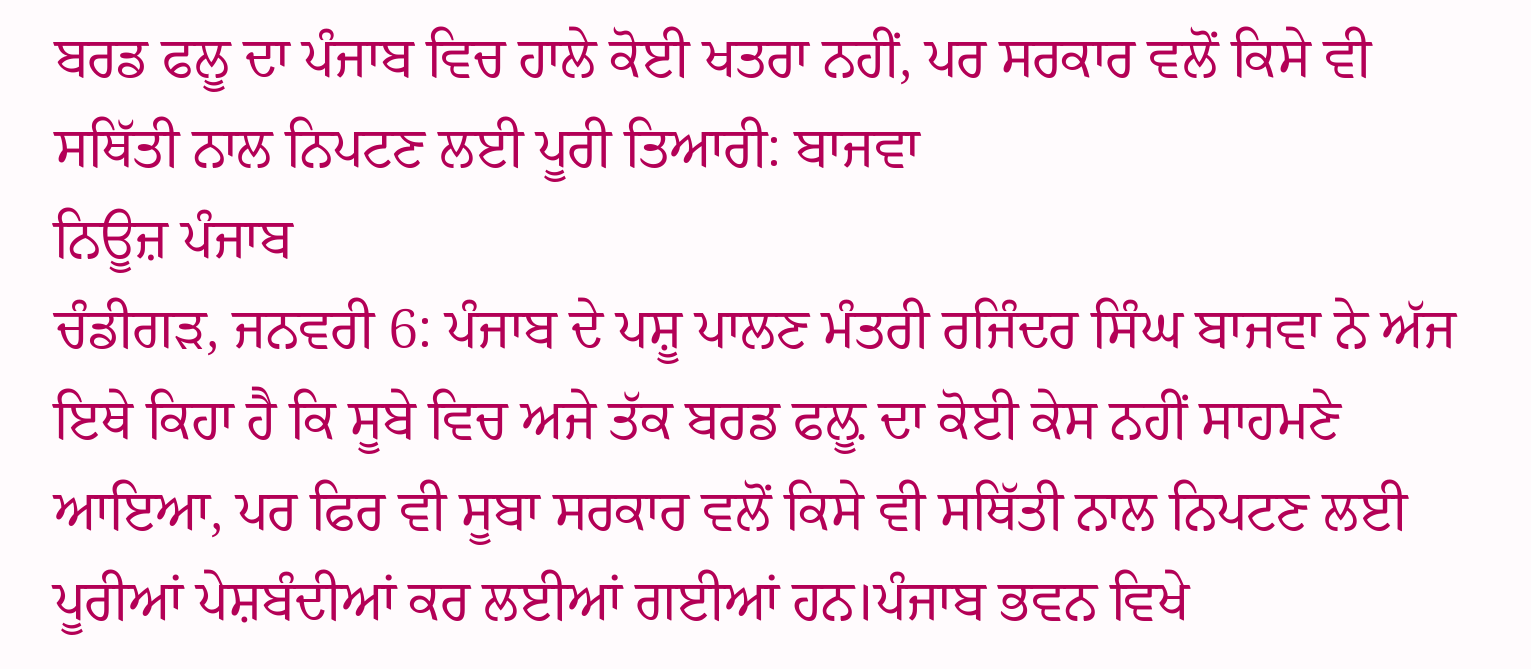ਬਰਡ ਫਲੂ ਦਾ ਪੰਜਾਬ ਵਿਚ ਹਾਲੇ ਕੋਈ ਖਤਰਾ ਨਹੀਂ, ਪਰ ਸਰਕਾਰ ਵਲੋਂ ਕਿਸੇ ਵੀ ਸਥਿੱਤੀ ਨਾਲ ਨਿਪਟਣ ਲਈ ਪੂਰੀ ਤਿਆਰੀ: ਬਾਜਵਾ
ਨਿਊਜ਼ ਪੰਜਾਬ
ਚੰਡੀਗੜ, ਜਨਵਰੀ 6: ਪੰਜਾਬ ਦੇ ਪਸ਼ੂ ਪਾਲਣ ਮੰਤਰੀ ਰਜਿੰਦਰ ਸਿੰਘ ਬਾਜਵਾ ਨੇ ਅੱਜ ਇਥੇ ਕਿਹਾ ਹੈ ਕਿ ਸੂਬੇ ਵਿਚ ਅਜੇ ਤੱਕ ਬਰਡ ਫਲ਼ੂ ਦਾ ਕੋਈ ਕੇਸ ਨਹੀਂ ਸਾਹਮਣੇ ਆਇਆ, ਪਰ ਫਿਰ ਵੀ ਸੂਬਾ ਸਰਕਾਰ ਵਲੋਂ ਕਿਸੇ ਵੀ ਸਥਿੱਤੀ ਨਾਲ ਨਿਪਟਣ ਲਈ ਪੂਰੀਆਂ ਪੇਸ਼ਬੰਦੀਆਂ ਕਰ ਲਈਆਂ ਗਈਆਂ ਹਨ।ਪੰਜਾਬ ਭਵਨ ਵਿਖੇ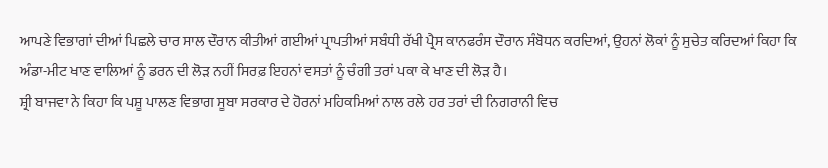ਆਪਣੇ ਵਿਭਾਗਾਂ ਦੀਆਂ ਪਿਛਲੇ ਚਾਰ ਸਾਲ ਦੌਰਾਨ ਕੀਤੀਆਂ ਗਈਆਂ ਪ੍ਰਾਪਤੀਆਂ ਸਬੰਧੀ ਰੱਖੀ ਪ੍ਰੈਸ ਕਾਨਫਰੰਸ ਦੌਰਾਨ ਸੰਬੋਧਨ ਕਰਦਿਆਂ, ਉਹਨਾਂ ਲੋਕਾਂ ਨੂੰ ਸੁਚੇਤ ਕਰਿਦਆਂ ਕਿਹਾ ਕਿ ਅੰਡਾ-ਮੀਟ ਖਾਣ ਵਾਲਿਆਂ ਨੂੰ ਡਰਨ ਦੀ ਲੋੜ ਨਹੀਂ ਸਿਰਫ਼ ਇਹਨਾਂ ਵਸਤਾਂ ਨੂੰ ਚੰਗੀ ਤਰਾਂ ਪਕਾ ਕੇ ਖਾਣ ਦੀ ਲੋੜ ਹੈ।
ਸ਼੍ਰੀ ਬਾਜਵਾ ਨੇ ਕਿਹਾ ਕਿ ਪਸ਼ੂ ਪਾਲਣ ਵਿਭਾਗ ਸੂਬਾ ਸਰਕਾਰ ਦੇ ਹੋਰਨਾਂ ਮਹਿਕਮਿਆਂ ਨਾਲ ਰਲੇ ਹਰ ਤਰਾਂ ਦੀ ਨਿਗਰਾਨੀ ਵਿਚ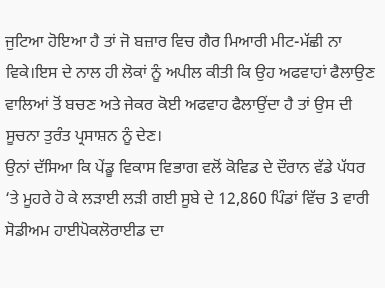ਜੁਟਿਆ ਹੋਇਆ ਹੈ ਤਾਂ ਜੋ ਬਜ਼ਾਰ ਵਿਚ ਗੈਰ ਮਿਆਰੀ ਮੀਟ-ਮੱਛੀ ਨਾ ਵਿਕੇ।ਇਸ ਦੇ ਨਾਲ ਹੀ ਲੋਕਾਂ ਨੂੰ ਅਪੀਲ ਕੀਤੀ ਕਿ ਉਹ ਅਫਵਾਹਾਂ ਫੈਲਾਉਣ ਵਾਲਿਆਂ ਤੋਂ ਬਚਣ ਅਤੇ ਜੇਕਰ ਕੋਈ ਅਫਵਾਹ ਫੈਲਾਉਂਦਾ ਹੈ ਤਾਂ ਉਸ ਦੀ ਸੂਚਨਾ ਤੁਰੰਤ ਪ੍ਰਸਾਸ਼ਨ ਨੂੰ ਦੇਣ।
ਉਨਾਂ ਦੱਸਿਆ ਕਿ ਪੇਂਡੂ ਵਿਕਾਸ ਵਿਭਾਗ ਵਲੋਂ ਕੋਵਿਡ ਦੇ ਦੌਰਾਨ ਵੱਡੇ ਪੱਧਰ ‘ਤੇ ਮੂਹਰੇ ਹੋ ਕੇ ਲੜਾਈ ਲੜੀ ਗਈ ਸੂਬੇ ਦੇ 12,860 ਪਿੰਡਾਂ ਵਿੱਚ 3 ਵਾਰੀ ਸੋਡੀਅਮ ਹਾਈਪੋਕਲੋਰਾਈਡ ਦਾ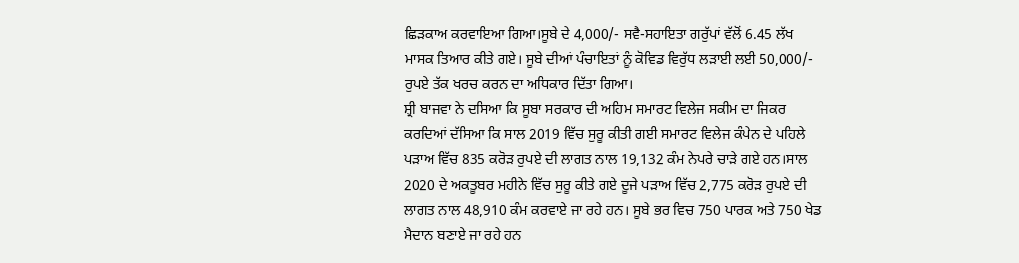ਛਿੜਕਾਅ ਕਰਵਾਇਆ ਗਿਆ।ਸੂਬੇ ਦੇ 4,000/- ਸਵੈ-ਸਹਾਇਤਾ ਗਰੁੱਪਾਂ ਵੱਲੋਂ 6.45 ਲੱਖ ਮਾਸਕ ਤਿਆਰ ਕੀਤੇ ਗਏ। ਸੂਬੇ ਦੀਆਂ ਪੰਚਾਇਤਾਂ ਨੂੰ ਕੋਵਿਡ ਵਿਰੁੱਧ ਲੜਾਈ ਲਈ 50,000/- ਰੁਪਏ ਤੱਕ ਖਰਚ ਕਰਨ ਦਾ ਅਧਿਕਾਰ ਦਿੱਤਾ ਗਿਆ।
ਸ਼੍ਰੀ ਬਾਜਵਾ ਨੇ ਦਸਿਆ ਕਿ ਸੂਬਾ ਸਰਕਾਰ ਦੀ ਅਹਿਮ ਸਮਾਰਟ ਵਿਲੇਜ ਸਕੀਮ ਦਾ ਜਿਕਰ ਕਰਦਿਆਂ ਦੱਸਿਆ ਕਿ ਸਾਲ 2019 ਵਿੱਚ ਸੁਰੂ ਕੀਤੀ ਗਈ ਸਮਾਰਟ ਵਿਲੇਜ ਕੰਪੇਨ ਦੇ ਪਹਿਲੇ ਪੜਾਅ ਵਿੱਚ 835 ਕਰੋੜ ਰੁਪਏ ਦੀ ਲਾਗਤ ਨਾਲ 19,132 ਕੰਮ ਨੇਪਰੇ ਚਾੜੇ ਗਏ ਹਨ।ਸਾਲ 2020 ਦੇ ਅਕਤੂਬਰ ਮਹੀਨੇ ਵਿੱਚ ਸੁਰੂ ਕੀਤੇ ਗਏ ਦੂਜੇ ਪੜਾਅ ਵਿੱਚ 2,775 ਕਰੋੜ ਰੁਪਏ ਦੀ ਲਾਗਤ ਨਾਲ 48,910 ਕੰਮ ਕਰਵਾਏ ਜਾ ਰਹੇ ਹਨ। ਸੂਬੇ ਭਰ ਵਿਚ 750 ਪਾਰਕ ਅਤੇ 750 ਖੇਡ ਮੈਦਾਨ ਬਣਾਏ ਜਾ ਰਹੇ ਹਨ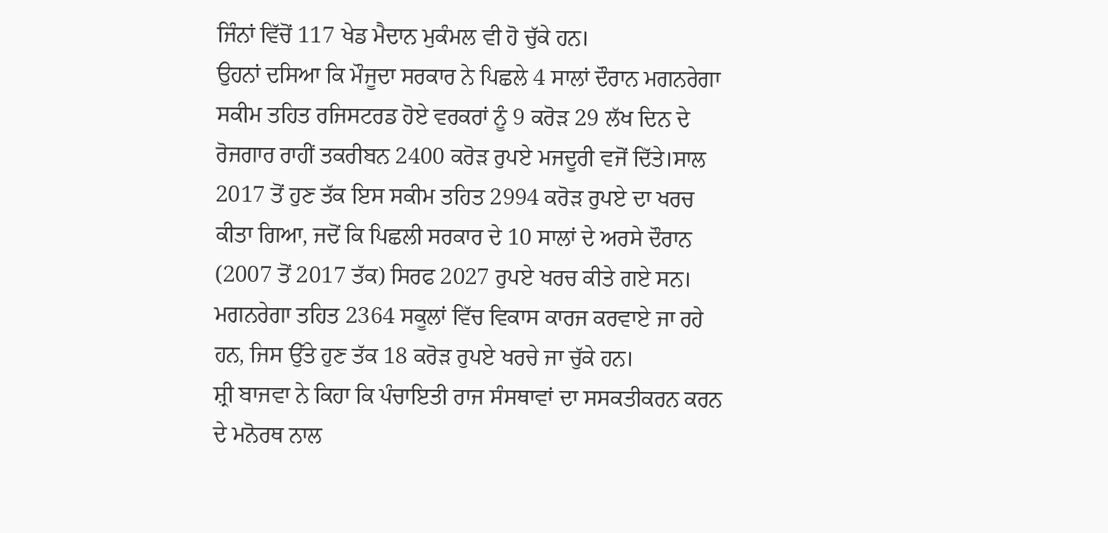ਜਿੰਨਾਂ ਵਿੱਚੋਂ 117 ਖੇਡ ਮੈਦਾਨ ਮੁਕੰਮਲ ਵੀ ਹੋ ਚੁੱਕੇ ਹਨ।
ਉਹਨਾਂ ਦਸਿਆ ਕਿ ਮੌਜੂਦਾ ਸਰਕਾਰ ਨੇ ਪਿਛਲੇ 4 ਸਾਲਾਂ ਦੌਰਾਨ ਮਗਨਰੇਗਾ ਸਕੀਮ ਤਹਿਤ ਰਜਿਸਟਰਡ ਹੋਏ ਵਰਕਰਾਂ ਨੂੰ 9 ਕਰੋੜ 29 ਲੱਖ ਦਿਨ ਦੇ ਰੋਜਗਾਰ ਰਾਹੀਂ ਤਕਰੀਬਨ 2400 ਕਰੋੜ ਰੁਪਏ ਮਜਦੂਰੀ ਵਜੋਂ ਦਿੱਤੇ।ਸਾਲ 2017 ਤੋਂ ਹੁਣ ਤੱਕ ਇਸ ਸਕੀਮ ਤਹਿਤ 2994 ਕਰੋੜ ਰੁਪਏ ਦਾ ਖਰਚ ਕੀਤਾ ਗਿਆ, ਜਦੋਂ ਕਿ ਪਿਛਲੀ ਸਰਕਾਰ ਦੇ 10 ਸਾਲਾਂ ਦੇ ਅਰਸੇ ਦੌਰਾਨ (2007 ਤੋਂ 2017 ਤੱਕ) ਸਿਰਫ 2027 ਰੁਪਏ ਖਰਚ ਕੀਤੇ ਗਏ ਸਨ। ਮਗਨਰੇਗਾ ਤਹਿਤ 2364 ਸਕੂਲਾਂ ਵਿੱਚ ਵਿਕਾਸ ਕਾਰਜ ਕਰਵਾਏ ਜਾ ਰਹੇ ਹਨ, ਜਿਸ ਉੱਤੇ ਹੁਣ ਤੱਕ 18 ਕਰੋੜ ਰੁਪਏ ਖਰਚੇ ਜਾ ਚੁੱਕੇ ਹਨ।
ਸ਼੍ਰੀ ਬਾਜਵਾ ਨੇ ਕਿਹਾ ਕਿ ਪੰਚਾਇਤੀ ਰਾਜ ਸੰਸਥਾਵਾਂ ਦਾ ਸਸਕਤੀਕਰਨ ਕਰਨ ਦੇ ਮਨੋਰਥ ਨਾਲ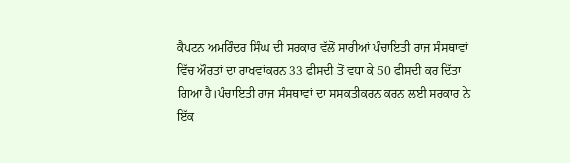ਕੈਪਟਨ ਅਮਰਿੰਦਰ ਸਿੰਘ ਦੀ ਸਰਕਾਰ ਵੱਲੋਂ ਸਾਰੀਆਂ ਪੰਚਾਇਤੀ ਰਾਜ ਸੰਸਥਾਵਾਂ ਵਿੱਚ ਔਰਤਾਂ ਦਾ ਰਾਖਵਾਂਕਰਨ 33 ਫੀਸਦੀ ਤੋਂ ਵਧਾ ਕੇ 50 ਫੀਸਦੀ ਕਰ ਦਿੱਤਾ ਗਿਆ ਹੈ।ਪੰਚਾਇਤੀ ਰਾਜ ਸੰਸਥਾਵਾਂ ਦਾ ਸਸਕਤੀਕਰਨ ਕਰਨ ਲਈ ਸਰਕਾਰ ਨੇ ਇੱਕ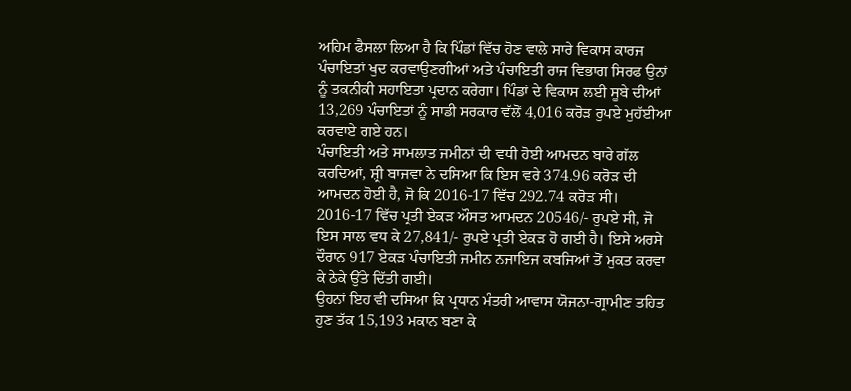ਅਹਿਮ ਫੈਸਲਾ ਲਿਆ ਹੈ ਕਿ ਪਿੰਡਾਂ ਵਿੱਚ ਹੋਣ ਵਾਲੇ ਸਾਰੇ ਵਿਕਾਸ ਕਾਰਜ ਪੰਚਾਇਤਾਂ ਖੁਦ ਕਰਵਾਉਣਗੀਆਂ ਅਤੇ ਪੰਚਾਇਤੀ ਰਾਜ ਵਿਭਾਗ ਸਿਰਫ ਉਨਾਂ ਨੂੰ ਤਕਨੀਕੀ ਸਹਾਇਤਾ ਪ੍ਰਦਾਨ ਕਰੇਗਾ। ਪਿੰਡਾਂ ਦੇ ਵਿਕਾਸ ਲਈ ਸੂਬੇ ਦੀਆਂ 13,269 ਪੰਚਾਇਤਾਂ ਨੂੰ ਸਾਡੀ ਸਰਕਾਰ ਵੱਲੋਂ 4,016 ਕਰੋੜ ਰੁਪਏ ਮੁਹੱਈਆ ਕਰਵਾਏ ਗਏ ਹਨ।
ਪੰਚਾਇਤੀ ਅਤੇ ਸਾਮਲਾਤ ਜਮੀਨਾਂ ਦੀ ਵਧੀ ਹੋਈ ਆਮਦਨ ਬਾਰੇ ਗੱਲ ਕਰਦਿਆਂ, ਸ਼੍ਰੀ ਬਾਜਵਾ ਨੇ ਦਸਿਆ ਕਿ ਇਸ ਵਰੇ 374.96 ਕਰੋੜ ਦੀ ਆਮਦਨ ਹੋਈ ਹੈ, ਜੋ ਕਿ 2016-17 ਵਿੱਚ 292.74 ਕਰੋੜ ਸੀ। 2016-17 ਵਿੱਚ ਪ੍ਰਤੀ ਏਕੜ ਔਸਤ ਆਮਦਨ 20546/- ਰੁਪਏ ਸੀ, ਜੋ ਇਸ ਸਾਲ ਵਧ ਕੇ 27,841/- ਰੁਪਏ ਪ੍ਰਤੀ ਏਕੜ ਹੋ ਗਈ ਹੈ। ਇਸੇ ਅਰਸੇ ਦੌਰਾਨ 917 ਏਕੜ ਪੰਚਾਇਤੀ ਜਮੀਨ ਨਜਾਇਜ ਕਬਜਿਆਂ ਤੋਂ ਮੁਕਤ ਕਰਵਾ ਕੇ ਠੇਕੇ ਉੱਤੇ ਦਿੱਤੀ ਗਈ।
ਉਹਨਾਂ ਇਹ ਵੀ ਦਸਿਆ ਕਿ ਪ੍ਰਧਾਨ ਮੰਤਰੀ ਆਵਾਸ ਯੋਜਨਾ-ਗ੍ਰਾਮੀਣ ਤਹਿਤ ਹੁਣ ਤੱਕ 15,193 ਮਕਾਨ ਬਣਾ ਕੇ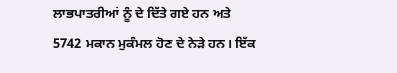ਲਾਭਪਾਤਰੀਆਂ ਨੂੰ ਦੇ ਦਿੱਤੇ ਗਏ ਹਨ ਅਤੇ 5742 ਮਕਾਨ ਮੁਕੰਮਲ ਹੋਣ ਦੇ ਨੇੜੇ ਹਨ। ਇੱਕ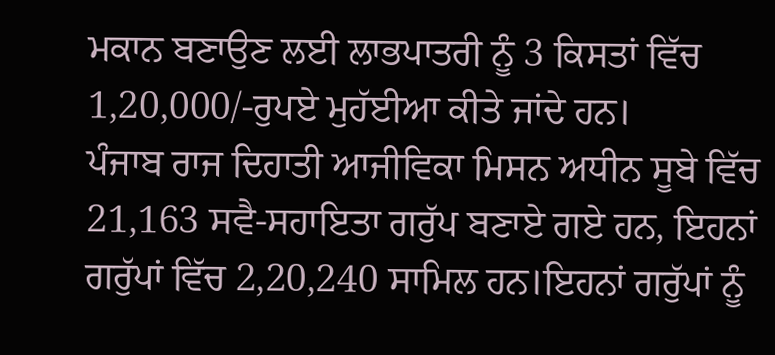ਮਕਾਨ ਬਣਾਉਣ ਲਈ ਲਾਭਪਾਤਰੀ ਨੂੰ 3 ਕਿਸਤਾਂ ਵਿੱਚ 1,20,000/-ਰੁਪਏ ਮੁਹੱਈਆ ਕੀਤੇ ਜਾਂਦੇ ਹਨ।
ਪੰਜਾਬ ਰਾਜ ਦਿਹਾਤੀ ਆਜੀਵਿਕਾ ਮਿਸਨ ਅਧੀਨ ਸੂਬੇ ਵਿੱਚ 21,163 ਸਵੈ-ਸਹਾਇਤਾ ਗਰੁੱਪ ਬਣਾਏ ਗਏ ਹਨ, ਇਹਨਾਂ ਗਰੁੱਪਾਂ ਵਿੱਚ 2,20,240 ਸਾਮਿਲ ਹਨ।ਇਹਨਾਂ ਗਰੁੱਪਾਂ ਨੂੰ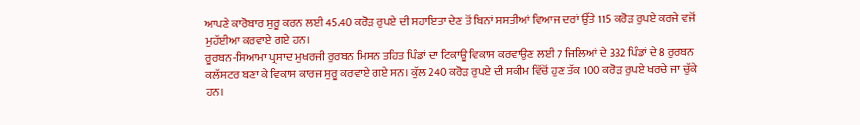ਆਪਣੇ ਕਾਰੋਬਾਰ ਸੁਰੂ ਕਰਨ ਲਈ 45.40 ਕਰੋੜ ਰੁਪਏ ਦੀ ਸਹਾਇਤਾ ਦੇਣ ਤੋਂ ਬਿਨਾਂ ਸਸਤੀਆਂ ਵਿਆਜ ਦਰਾਂ ਉੱਤੇ 115 ਕਰੋੜ ਰੁਪਏ ਕਰਜੇ ਵਜੋਂ ਮੁਹੱਈਆ ਕਰਵਾਏ ਗਏ ਹਨ।
ਰੂਰਬਨ-ਸਿਆਮਾ ਪ੍ਰਸਾਦ ਮੁਖਰਜੀ ਰੁਰਬਨ ਮਿਸਨ ਤਹਿਤ ਪਿੰਡਾਂ ਦਾ ਟਿਕਾਊ ਵਿਕਾਸ ਕਰਵਾਉਣ ਲਈ 7 ਜਿਲਿਆਂ ਦੇ 332 ਪਿੰਡਾਂ ਦੇ 8 ਰੁਰਬਨ ਕਲੱਸਟਰ ਬਣਾ ਕੇ ਵਿਕਾਸ ਕਾਰਜ ਸੁਰੂ ਕਰਵਾਏ ਗਏ ਸਨ। ਕੁੱਲ 240 ਕਰੋੜ ਰੁਪਏ ਦੀ ਸਕੀਮ ਵਿੱਚੋਂ ਹੁਣ ਤੱਕ 100 ਕਰੋੜ ਰੁਪਏ ਖਰਚੇ ਜਾ ਚੁੱਕੇ ਹਨ।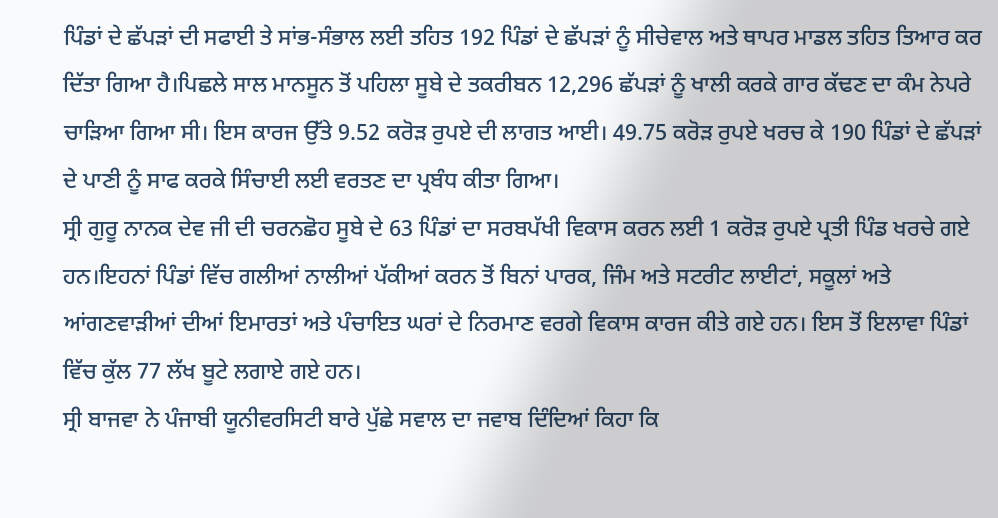ਪਿੰਡਾਂ ਦੇ ਛੱਪੜਾਂ ਦੀ ਸਫਾਈ ਤੇ ਸਾਂਭ-ਸੰਭਾਲ ਲਈ ਤਹਿਤ 192 ਪਿੰਡਾਂ ਦੇ ਛੱਪੜਾਂ ਨੂੰ ਸੀਚੇਵਾਲ ਅਤੇ ਥਾਪਰ ਮਾਡਲ ਤਹਿਤ ਤਿਆਰ ਕਰ ਦਿੱਤਾ ਗਿਆ ਹੈ।ਪਿਛਲੇ ਸਾਲ ਮਾਨਸੂਨ ਤੋਂ ਪਹਿਲਾ ਸੂਬੇ ਦੇ ਤਕਰੀਬਨ 12,296 ਛੱਪੜਾਂ ਨੂੰ ਖਾਲੀ ਕਰਕੇ ਗਾਰ ਕੱਢਣ ਦਾ ਕੰਮ ਨੇਪਰੇ ਚਾੜਿਆ ਗਿਆ ਸੀ। ਇਸ ਕਾਰਜ ਉੱਤੇ 9.52 ਕਰੋੜ ਰੁਪਏ ਦੀ ਲਾਗਤ ਆਈ। 49.75 ਕਰੋੜ ਰੁਪਏ ਖਰਚ ਕੇ 190 ਪਿੰਡਾਂ ਦੇ ਛੱਪੜਾਂ ਦੇ ਪਾਣੀ ਨੂੰ ਸਾਫ ਕਰਕੇ ਸਿੰਚਾਈ ਲਈ ਵਰਤਣ ਦਾ ਪ੍ਰਬੰਧ ਕੀਤਾ ਗਿਆ।
ਸ੍ਰੀ ਗੁਰੂ ਨਾਨਕ ਦੇਵ ਜੀ ਦੀ ਚਰਨਛੋਹ ਸੂਬੇ ਦੇ 63 ਪਿੰਡਾਂ ਦਾ ਸਰਬਪੱਖੀ ਵਿਕਾਸ ਕਰਨ ਲਈ 1 ਕਰੋੜ ਰੁਪਏ ਪ੍ਰਤੀ ਪਿੰਡ ਖਰਚੇ ਗਏ ਹਨ।ਇਹਨਾਂ ਪਿੰਡਾਂ ਵਿੱਚ ਗਲੀਆਂ ਨਾਲੀਆਂ ਪੱਕੀਆਂ ਕਰਨ ਤੋਂ ਬਿਨਾਂ ਪਾਰਕ, ਜਿੰਮ ਅਤੇ ਸਟਰੀਟ ਲਾਈਟਾਂ, ਸਕੂਲਾਂ ਅਤੇ ਆਂਗਣਵਾੜੀਆਂ ਦੀਆਂ ਇਮਾਰਤਾਂ ਅਤੇ ਪੰਚਾਇਤ ਘਰਾਂ ਦੇ ਨਿਰਮਾਣ ਵਰਗੇ ਵਿਕਾਸ ਕਾਰਜ ਕੀਤੇ ਗਏ ਹਨ। ਇਸ ਤੋਂ ਇਲਾਵਾ ਪਿੰਡਾਂ ਵਿੱਚ ਕੁੱਲ 77 ਲੱਖ ਬੂਟੇ ਲਗਾਏ ਗਏ ਹਨ।
ਸ੍ਰੀ ਬਾਜਵਾ ਨੇ ਪੰਜਾਬੀ ਯੂਨੀਵਰਸਿਟੀ ਬਾਰੇ ਪੁੱਛੇ ਸਵਾਲ ਦਾ ਜਵਾਬ ਦਿੰਦਿਆਂ ਕਿਹਾ ਕਿ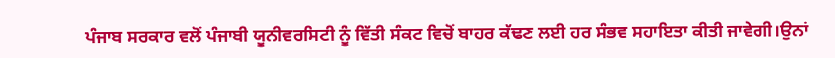ਪੰਜਾਬ ਸਰਕਾਰ ਵਲੋਂ ਪੰਜਾਬੀ ਯੂਨੀਵਰਸਿਟੀ ਨੂੰ ਵਿੱਤੀ ਸੰਕਟ ਵਿਚੋਂ ਬਾਹਰ ਕੱਢਣ ਲਈ ਹਰ ਸੰਭਵ ਸਹਾਇਤਾ ਕੀਤੀ ਜਾਵੇਗੀ।ਉਨਾਂ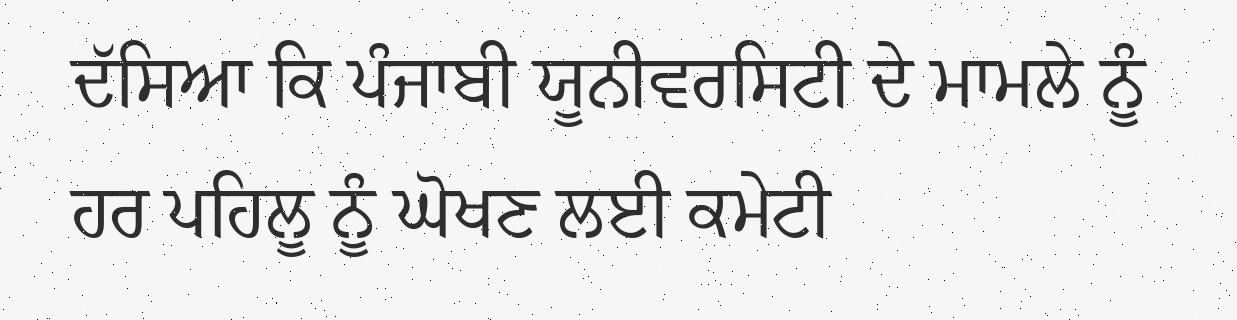ਦੱਸਿਆ ਕਿ ਪੰਜਾਬੀ ਯੂਨੀਵਰਸਿਟੀ ਦੇ ਮਾਮਲੇ ਨੂੰ ਹਰ ਪਹਿਲੂ ਨੂੰ ਘੋਖਣ ਲਈ ਕਮੇਟੀ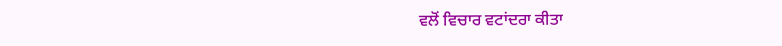ਵਲੋਂ ਵਿਚਾਰ ਵਟਾਂਦਰਾ ਕੀਤਾ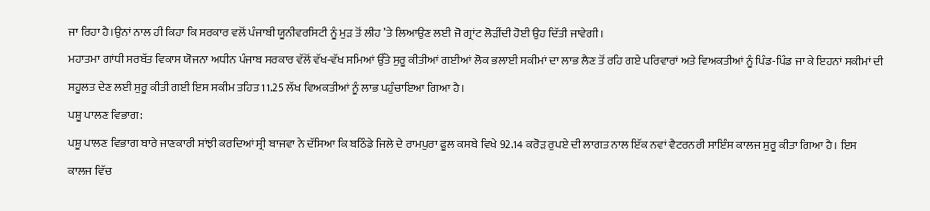ਜਾ ਰਿਹਾ ਹੈ।ਉਨਾਂ ਨਾਲ ਹੀ ਕਿਹਾ ਕਿ ਸਰਕਾਰ ਵਲੋਂ ਪੰਜਾਬੀ ਯੂਨੀਵਰਸਿਟੀ ਨੂੰ ਮੁੜ ਤੋਂ ਲੀਹ ’ਤੇ ਲਿਆਉਣ ਲਈ ਜੋ ਗ੍ਰਾਂਟ ਲੋੜੀਂਦੀ ਹੋਈ ਉਹ ਦਿੱਤੀ ਜਾਵੇਗੀ।
ਮਹਾਤਮਾ ਗਾਂਧੀ ਸਰਬੱਤ ਵਿਕਾਸ ਯੋਜਨਾ ਅਧੀਨ ਪੰਜਾਬ ਸਰਕਾਰ ਵੱਲੋਂ ਵੱਖ-ਵੱਖ ਸਮਿਆਂ ਉੱਤੇ ਸੁਰੂ ਕੀਤੀਆਂ ਗਈਆਂ ਲੋਕ ਭਲਾਈ ਸਕੀਮਾਂ ਦਾ ਲਾਭ ਲੈਣ ਤੋਂ ਰਹਿ ਗਏ ਪਰਿਵਾਰਾਂ ਅਤੇ ਵਿਅਕਤੀਆਂ ਨੂੰ ਪਿੰਡ-ਪਿੰਡ ਜਾ ਕੇ ਇਹਨਾਂ ਸਕੀਮਾਂ ਦੀ ਸਹੂਲਤ ਦੇਣ ਲਈ ਸੁਰੂ ਕੀਤੀ ਗਈ ਇਸ ਸਕੀਮ ਤਹਿਤ 11.25 ਲੱਖ ਵਿਅਕਤੀਆਂ ਨੂੰ ਲਾਭ ਪਹੁੰਚਾਇਆ ਗਿਆ ਹੈ।
ਪਸ਼ੂ ਪਾਲਣ ਵਿਭਾਗ:
ਪਸ਼ੂ ਪਾਲਣ ਵਿਭਾਗ ਬਾਰੇ ਜਾਣਕਾਰੀ ਸਾਂਝੀ ਕਰਦਿਆਂ ਸ੍ਰੀ ਬਾਜਵਾ ਨੇ ਦੱਸਿਆ ਕਿ ਬਠਿੰਡੇ ਜਿਲੇ ਦੇ ਰਾਮਪੁਰਾ ਫੂਲ ਕਸਬੇ ਵਿਖੇ 92.14 ਕਰੋੜ ਰੁਪਏ ਦੀ ਲਾਗਤ ਨਾਲ ਇੱਕ ਨਵਾਂ ਵੈਟਰਨਰੀ ਸਾਇੰਸ ਕਾਲਜ ਸੁਰੂ ਕੀਤਾ ਗਿਆ ਹੈ। ਇਸ ਕਾਲਜ ਵਿੱਚ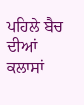ਪਹਿਲੇ ਬੈਚ ਦੀਆਂ ਕਲਾਸਾਂ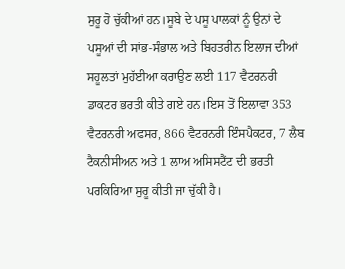ਸੁਰੂ ਹੋ ਚੁੱਕੀਆਂ ਹਨ।ਸੂਬੇ ਦੇ ਪਸੂ ਪਾਲਕਾਂ ਨੂੰ ਉਨਾਂ ਦੇ ਪਸੂਆਂ ਦੀ ਸਾਂਭ-ਸੰਭਾਲ ਅਤੇ ਬਿਹਤਰੀਨ ਇਲਾਜ ਦੀਆਂ ਸਹੂਲਤਾਂ ਮੁਹੱਈਆ ਕਰਾਉਣ ਲਈ 117 ਵੈਟਰਨਰੀ ਡਾਕਟਰ ਭਰਤੀ ਕੀਤੇ ਗਏ ਹਨ।ਇਸ ਤੋਂ ਇਲਾਵਾ 353 ਵੈਟਰਨਰੀ ਅਫਸਰ, 866 ਵੈਟਰਨਰੀ ਇੰਸਪੈਕਟਰ, 7 ਲੈਬ ਟੈਕਨੀਸੀਅਨ ਅਤੇ 1 ਲਾਅ ਅਸਿਸਟੈਂਟ ਦੀ ਭਰਤੀ ਪਰਕਿਰਿਆ ਸੁਰੂ ਕੀਤੀ ਜਾ ਚੁੱਕੀ ਹੈ।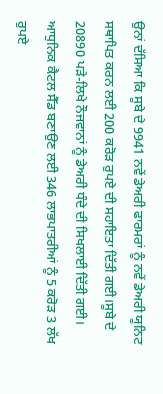ਉਨਾਂ ਦੱਸਿਆ ਕਿ ਸੂਬੇ ਦੇ 9941 ਨਵੇਂ ਡੇਅਰੀ ਫਾਰਮਰਾਂ ਨੂੰ ਨਵੇਂ ਡੇਅਰੀ ਯੂਨਿਟ ਸਥਾਪਿਤ ਕਰਨ ਲਈ 200 ਕਰੋੜ ਰੁਪਏ ਦੀ ਸਹਾਇਤਾ ਦਿੱਤੀ ਗਈ।ਸੂਬੇ ਦੇ 20890 ਪੜੇ-ਲਿਖੇ ਨੌਜਵਾਨਾਂ ਨੂੰ ਡੇਅਰੀ ਧੰਦੇ ਦੀ ਸਿਖਲਾਈ ਦਿੱਤੀ ਗਈ। ਆਧੁਨਿਕ ਕੈਟਲ ਸੈੱਡ ਬਣਾਉਣ ਲਈ 346 ਲਾਭਪਾਤਰੀਆਂ ਨੂੰ 5 ਕਰੋੜ 3 ਲੱਖ ਰੁਪਏ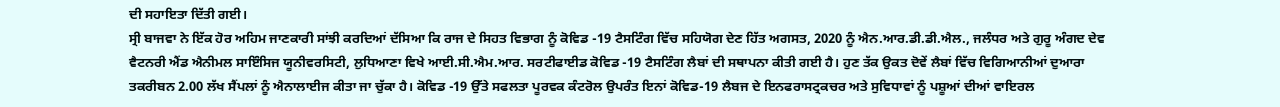ਦੀ ਸਹਾਇਤਾ ਦਿੱਤੀ ਗਈ।
ਸ੍ਰੀ ਬਾਜਵਾ ਨੇ ਇੱਕ ਹੋਰ ਅਹਿਮ ਜਾਣਕਾਰੀ ਸਾਂਝੀ ਕਰਦਿਆਂ ਦੱਸਿਆ ਕਿ ਰਾਜ ਦੇ ਸਿਹਤ ਵਿਭਾਗ ਨੂੰ ਕੋਵਿਡ -19 ਟੈਸਟਿੰਗ ਵਿੱਚ ਸਹਿਯੋਗ ਦੇਣ ਹਿੱਤ ਅਗਸਤ, 2020 ਨੂੰ ਐਨ.ਆਰ.ਡੀ.ਡੀ.ਐਲ., ਜਲੰਧਰ ਅਤੇ ਗੁਰੂ ਅੰਗਦ ਦੇਵ ਵੈਟਨਰੀ ਐਂਡ ਐਨੀਮਲ ਸਾਇੰਸਿਜ ਯੂਨੀਵਰਸਿਟੀ, ਲੁਧਿਆਣਾ ਵਿਖੇ ਆਈ.ਸੀ.ਐਮ.ਆਰ. ਸਰਟੀਫਾਈਡ ਕੋਵਿਡ -19 ਟੈਸਟਿੰਗ ਲੈਬਾਂ ਦੀ ਸਥਾਪਨਾ ਕੀਤੀ ਗਈ ਹੈ। ਹੁਣ ਤੱਕ ਉਕਤ ਦੋਵੇਂ ਲੈਬਾਂ ਵਿੱਚ ਵਿਗਿਆਨੀਆਂ ਦੁਆਰਾ ਤਕਰੀਬਨ 2.00 ਲੱਖ ਸੈਂਪਲਾਂ ਨੂੰ ਐਨਾਲਾਈਜ ਕੀਤਾ ਜਾ ਚੁੱਕਾ ਹੈ। ਕੋਵਿਡ -19 ਉੱਤੇ ਸਫਲਤਾ ਪੂਰਵਕ ਕੰਟਰੋਲ ਉਪਰੰਤ ਇਨਾਂ ਕੋਵਿਡ-19 ਲੈਬਜ ਦੇ ਇਨਫਰਾਸਟ੍ਰਕਚਰ ਅਤੇ ਸੁਵਿਧਾਵਾਂ ਨੂੰ ਪਸ਼ੂਆਂ ਦੀਆਂ ਵਾਇਰਲ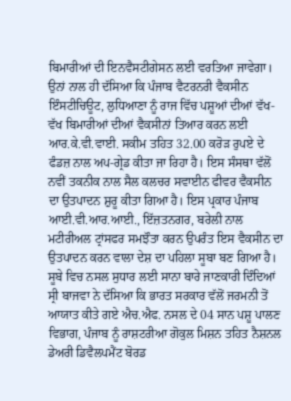ਬਿਮਾਰੀਆਂ ਦੀ ਇਨਵੈਸਟੀਗੇਸਨ ਲਈ ਵਰਤਿਆ ਜਾਵੇਗਾ।
ਉਨਾਂ ਨਾਲ ਹੀ ਦੱਸਿਆ ਕਿ ਪੰਜਾਬ ਵੈਟਰਨਰੀ ਵੈਕਸੀਨ ਇੰਸਟੀਚਿਊਟ, ਲੁਧਿਆਣਾ ਨੂੰ ਰਾਜ ਵਿੱਚ ਪਸ਼ੂਆਂ ਦੀਆਂ ਵੱਖ-ਵੱਖ ਬਿਮਾਰੀਆਂ ਦੀਆਂ ਵੈਕਸੀਨਾਂ ਤਿਆਰ ਕਰਨ ਲਈ ਆਰ.ਕੇ.ਵੀ.ਵਾਈ. ਸਕੀਮ ਤਹਿਤ 32.00 ਕਰੋੜ ਰੁਪਏ ਦੇ ਫੰਡਜ਼ ਨਾਲ ਅਪ-ਗ੍ਰੇਡ ਕੀਤਾ ਜਾ ਰਿਹਾ ਹੈ। ਇਸ ਸੰਸਥਾ ਵੱਲੋਂ ਨਵੀਂ ਤਕਨੀਕ ਨਾਲ ਸੈਲ ਕਲਚਰ ਸਵਾਈਨ ਫੀਵਰ ਵੈਕਸੀਨ ਦਾ ਉਤਪਾਦਨ ਸ਼ੁਰੂ ਕੀਤਾ ਗਿਆ ਹੈ। ਇਸ ਪ੍ਰਕਾਰ ਪੰਜਾਬ ਆਈ.ਵੀ.ਆਰ.ਆਈ., ਇੱਜ਼ਤਨਗਰ, ਬਰੇਲੀ ਨਾਲ ਮਟੀਰੀਅਲ ਟ੍ਰਾਂਸਫਰ ਸਮਝੌਤਾ ਕਰਨ ਉਪਰੰਤ ਇਸ ਵੈਕਸੀਨ ਦਾ ਉਤਪਾਦਨ ਕਰਨ ਵਾਲਾ ਦੇਸ਼ ਦਾ ਪਹਿਲਾ ਸੂਬਾ ਬਣ ਗਿਆ ਹੈ।
ਸੂਬੇ ਵਿਚ ਨਸਲ ਸੁਧਾਰ ਲਈ ਸਾਨਾ ਬਾਰੇ ਜਾਣਕਾਰੀ ਦਿੰਦਿਆਂ ਸ੍ਰੀ ਬਾਜਵਾ ਨੇ ਦੱਸਿਆ ਕਿ ਭਾਰਤ ਸਰਕਾਰ ਵੱਲੋਂ ਜਰਮਨੀ ਤੋਂ ਆਯਾਤ ਕੀਤੇ ਗਏ ਐਚ.ਐਫ. ਨਸਲ ਦੇ 04 ਸਾਨ ਪਸ਼ੂ ਪਾਲਣ ਵਿਭਾਗ, ਪੰਜਾਬ ਨੂੰ ਰਾਸ਼ਟਰੀਆ ਗੋਕੁਲ ਮਿਸ਼ਨ ਤਹਿਤ ਨੈਸ਼ਨਲ ਡੇਅਰੀ ਡਿਵੈਲਪਮੈਂਟ ਬੋਰਡ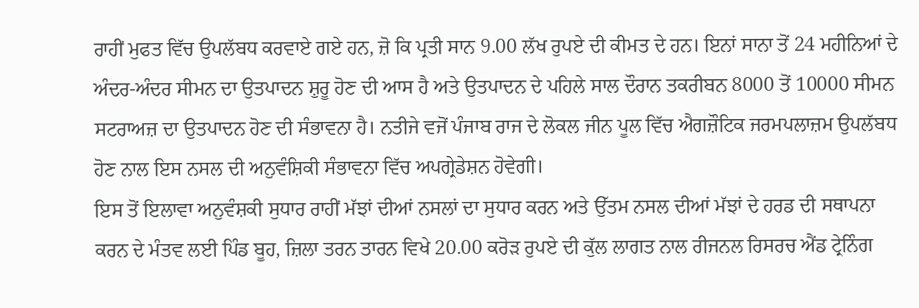ਰਾਹੀਂ ਮੁਫਤ ਵਿੱਚ ਉਪਲੱਬਧ ਕਰਵਾਏ ਗਏ ਹਨ, ਜ਼ੋ ਕਿ ਪ੍ਰਤੀ ਸਾਨ 9.00 ਲੱਖ ਰੁਪਏ ਦੀ ਕੀਮਤ ਦੇ ਹਨ। ਇਨਾਂ ਸਾਨਾ ਤੋਂ 24 ਮਹੀਨਿਆਂ ਦੇ ਅੰਦਰ-ਅੰਦਰ ਸੀਮਨ ਦਾ ਉਤਪਾਦਨ ਸ਼ੁਰੂ ਹੋਣ ਦੀ ਆਸ ਹੈ ਅਤੇ ਉਤਪਾਦਨ ਦੇ ਪਹਿਲੇ ਸਾਲ ਦੌਰਾਨ ਤਕਰੀਬਨ 8000 ਤੋਂ 10000 ਸੀਮਨ ਸਟਰਾਅਜ਼ ਦਾ ਉਤਪਾਦਨ ਹੋਣ ਦੀ ਸੰਭਾਵਨਾ ਹੈ। ਨਤੀਜੇ ਵਜੋਂ ਪੰਜਾਬ ਰਾਜ ਦੇ ਲੋਕਲ ਜੀਨ ਪੂਲ ਵਿੱਚ ਐਗਜ਼ੌਟਿਕ ਜਰਮਪਲਾਜ਼ਮ ਉਪਲੱਬਧ ਹੋਣ ਨਾਲ ਇਸ ਨਸਲ ਦੀ ਅਨੁਵੰਸ਼ਿਕੀ ਸੰਭਾਵਨਾ ਵਿੱਚ ਅਪਗ੍ਰੇਡੇਸ਼ਨ ਹੋਵੇਗੀ।
ਇਸ ਤੋਂ ਇਲਾਵਾ ਅਨੁਵੰਸ਼ਕੀ ਸੁਧਾਰ ਰਾਹੀਂ ਮੱਝਾਂ ਦੀਆਂ ਨਸਲਾਂ ਦਾ ਸੁਧਾਰ ਕਰਨ ਅਤੇ ਉੱਤਮ ਨਸਲ ਦੀਆਂ ਮੱਝਾਂ ਦੇ ਹਰਡ ਦੀ ਸਥਾਪਨਾ ਕਰਨ ਦੇ ਮੰਤਵ ਲਈ ਪਿੰਡ ਬੂਹ, ਜ਼ਿਲਾ ਤਰਨ ਤਾਰਨ ਵਿਖੇ 20.00 ਕਰੋੜ ਰੁਪਏ ਦੀ ਕੁੱਲ ਲਾਗਤ ਨਾਲ ਰੀਜਨਲ ਰਿਸਰਚ ਐਂਡ ਟ੍ਰੇਨਿੰਗ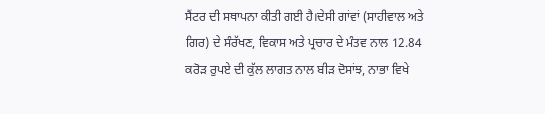ਸੈਂਟਰ ਦੀ ਸਥਾਪਨਾ ਕੀਤੀ ਗਈ ਹੈ।ਦੇਸੀ ਗਾਂਵਾਂ (ਸਾਹੀਵਾਲ ਅਤੇ ਗਿਰ) ਦੇ ਸੰਰੱਖਣ, ਵਿਕਾਸ ਅਤੇ ਪ੍ਰਚਾਰ ਦੇ ਮੰਤਵ ਨਾਲ 12.84 ਕਰੋੜ ਰੁਪਏ ਦੀ ਕੁੱਲ ਲਾਗਤ ਨਾਲ ਬੀੜ ਦੋਸਾਂਝ, ਨਾਭਾ ਵਿਖੇ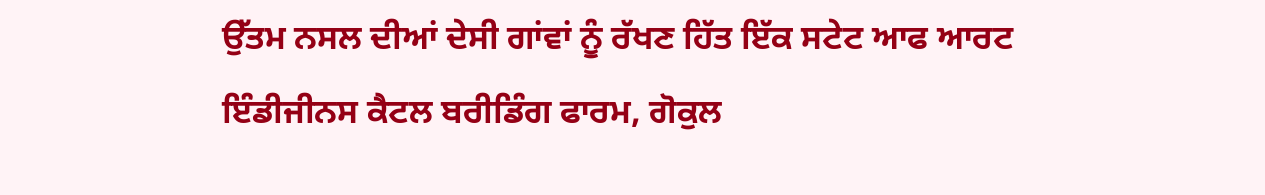ਉੱਤਮ ਨਸਲ ਦੀਆਂ ਦੇਸੀ ਗਾਂਵਾਂ ਨੂੰ ਰੱਖਣ ਹਿੱਤ ਇੱਕ ਸਟੇਟ ਆਫ ਆਰਟ ਇੰਡੀਜੀਨਸ ਕੈਟਲ ਬਰੀਡਿੰਗ ਫਾਰਮ, ਗੋਕੁਲ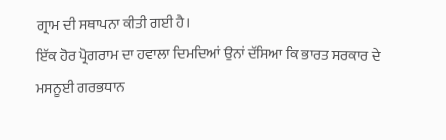ਗ੍ਰਾਮ ਦੀ ਸਥਾਪਨਾ ਕੀਤੀ ਗਈ ਹੈ।
ਇੱਕ ਹੋਰ ਪ੍ਰੋਗਰਾਮ ਦਾ ਹਵਾਲਾ ਦਿਮਦਿਆਂ ਉਨਾਂ ਦੱਸਿਆ ਕਿ ਭਾਰਤ ਸਰਕਾਰ ਦੇ ਮਸਨੂਈ ਗਰਭਧਾਨ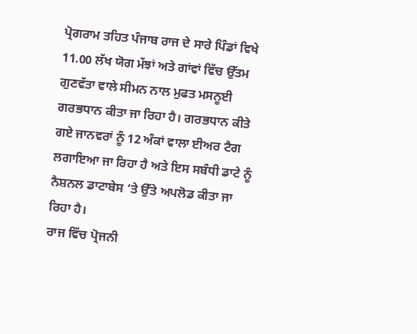ਪ੍ਰੋਗਰਾਮ ਤਹਿਤ ਪੰਜਾਬ ਰਾਜ ਦੇ ਸਾਰੇ ਪਿੰਡਾਂ ਵਿਖੇ 11.00 ਲੱਖ ਯੋਗ ਮੱਝਾਂ ਅਤੇ ਗਾਂਵਾਂ ਵਿੱਚ ਉੱਤਮ ਗੁਣਵੱਤਾ ਵਾਲੇ ਸੀਮਨ ਨਾਲ ਮੁਫਤ ਮਸਨੂਈ ਗਰਭਧਾਨ ਕੀਤਾ ਜਾ ਰਿਹਾ ਹੈ। ਗਰਭਧਾਨ ਕੀਤੇ ਗਏ ਜਾਨਵਰਾਂ ਨੂੰ 12 ਅੰਕਾਂ ਵਾਲਾ ਈਅਰ ਟੈਗ ਲਗਾਇਆ ਜਾ ਰਿਹਾ ਹੈ ਅਤੇ ਇਸ ਸਬੰਧੀ ਡਾਟੇ ਨੂੰ ਨੈਸ਼ਨਲ ਡਾਟਾਬੇਸ ‘ਤੇ ਉੱਤੇ ਅਪਲੋਡ ਕੀਤਾ ਜਾ ਰਿਹਾ ਹੈ।
ਰਾਜ ਵਿੱਚ ਪ੍ਰੋਜਨੀ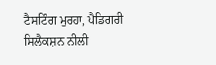ਟੈਸਟਿੰਗ ਮੁਰਹਾ, ਪੈਡਿਗਰੀ ਸਿਲੈਕਸ਼ਨ ਨੀਲੀ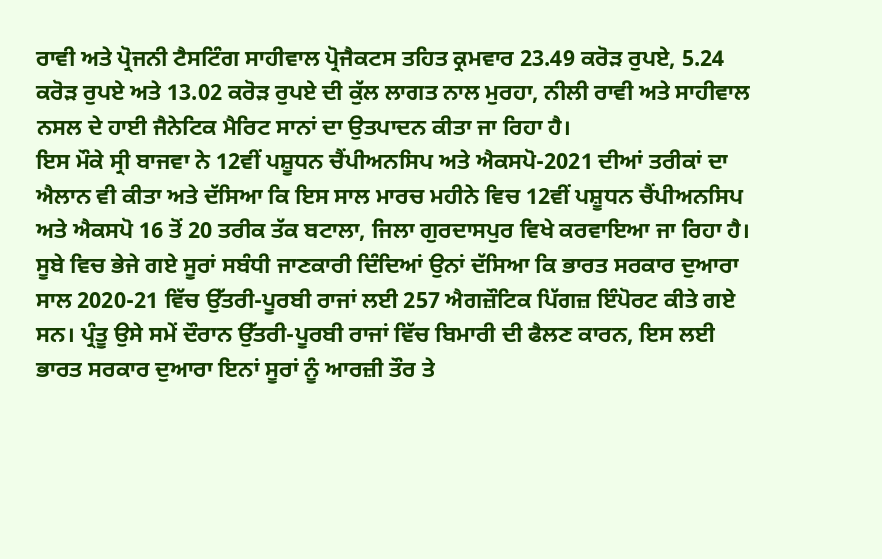ਰਾਵੀ ਅਤੇ ਪ੍ਰੋਜਨੀ ਟੈਸਟਿੰਗ ਸਾਹੀਵਾਲ ਪ੍ਰੋਜੈਕਟਸ ਤਹਿਤ ਕ੍ਰਮਵਾਰ 23.49 ਕਰੋੜ ਰੁਪਏ, 5.24 ਕਰੋੜ ਰੁਪਏ ਅਤੇ 13.02 ਕਰੋੜ ਰੁਪਏ ਦੀ ਕੁੱਲ ਲਾਗਤ ਨਾਲ ਮੁਰਹਾ, ਨੀਲੀ ਰਾਵੀ ਅਤੇ ਸਾਹੀਵਾਲ ਨਸਲ ਦੇ ਹਾਈ ਜੈਨੇਟਿਕ ਮੈਰਿਟ ਸਾਨਾਂ ਦਾ ਉਤਪਾਦਨ ਕੀਤਾ ਜਾ ਰਿਹਾ ਹੈ।
ਇਸ ਮੌਕੇ ਸ੍ਰੀ ਬਾਜਵਾ ਨੇ 12ਵੀਂ ਪਸ਼ੂਧਨ ਚੈਂਪੀਅਨਸਿਪ ਅਤੇ ਐਕਸਪੋ-2021 ਦੀਆਂ ਤਰੀਕਾਂ ਦਾ ਐਲਾਨ ਵੀ ਕੀਤਾ ਅਤੇ ਦੱਸਿਆ ਕਿ ਇਸ ਸਾਲ ਮਾਰਚ ਮਹੀਨੇ ਵਿਚ 12ਵੀਂ ਪਸ਼ੂਧਨ ਚੈਂਪੀਅਨਸਿਪ ਅਤੇ ਐਕਸਪੋ 16 ਤੋਂ 20 ਤਰੀਕ ਤੱਕ ਬਟਾਲਾ, ਜਿਲਾ ਗੁਰਦਾਸਪੁਰ ਵਿਖੇ ਕਰਵਾਇਆ ਜਾ ਰਿਹਾ ਹੈ।
ਸੂਬੇ ਵਿਚ ਭੇਜੇ ਗਏ ਸੂਰਾਂ ਸਬੰਧੀ ਜਾਣਕਾਰੀ ਦਿੰਦਿਆਂ ਉਨਾਂ ਦੱਸਿਆ ਕਿ ਭਾਰਤ ਸਰਕਾਰ ਦੁਆਰਾ ਸਾਲ 2020-21 ਵਿੱਚ ਉੱਤਰੀ-ਪੂਰਬੀ ਰਾਜਾਂ ਲਈ 257 ਐਗਜ਼ੌਟਿਕ ਪਿੱਗਜ਼ ਇੰਪੋਰਟ ਕੀਤੇ ਗਏ ਸਨ। ਪ੍ਰੰਤੂ ਉਸੇ ਸਮੇਂ ਦੌਰਾਨ ਉੱਤਰੀ-ਪੂਰਬੀ ਰਾਜਾਂ ਵਿੱਚ ਬਿਮਾਰੀ ਦੀ ਫੈਲਣ ਕਾਰਨ, ਇਸ ਲਈ ਭਾਰਤ ਸਰਕਾਰ ਦੁਆਰਾ ਇਨਾਂ ਸੂਰਾਂ ਨੂੰ ਆਰਜ਼ੀ ਤੌਰ ਤੇ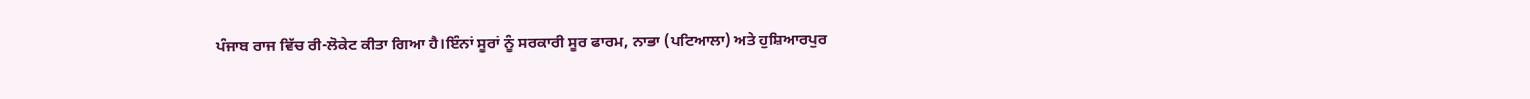ਪੰਜਾਬ ਰਾਜ ਵਿੱਚ ਰੀ-ਲੋਕੇਟ ਕੀਤਾ ਗਿਆ ਹੈ।ਇੰਨਾਂ ਸੂਰਾਂ ਨੂੰ ਸਰਕਾਰੀ ਸੂਰ ਫਾਰਮ, ਨਾਭਾ (ਪਟਿਆਲਾ) ਅਤੇ ਹੁਸ਼ਿਆਰਪੁਰ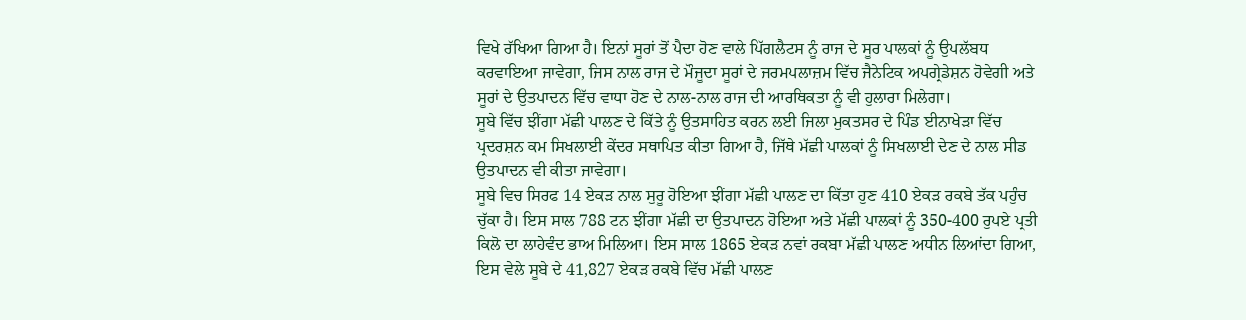ਵਿਖੇ ਰੱਖਿਆ ਗਿਆ ਹੈ। ਇਨਾਂ ਸੂਰਾਂ ਤੋਂ ਪੈਦਾ ਹੋਣ ਵਾਲੇ ਪਿੱਗਲੈਟਸ ਨੂੰ ਰਾਜ ਦੇ ਸੂਰ ਪਾਲਕਾਂ ਨੂੰ ਉਪਲੱਬਧ ਕਰਵਾਇਆ ਜਾਵੇਗਾ, ਜਿਸ ਨਾਲ ਰਾਜ ਦੇ ਮੌਜੂਦਾ ਸੂਰਾਂ ਦੇ ਜਰਮਪਲਾਜ਼ਮ ਵਿੱਚ ਜੈਨੇਟਿਕ ਅਪਗ੍ਰੇਡੇਸ਼ਨ ਹੋਵੇਗੀ ਅਤੇ ਸੂਰਾਂ ਦੇ ਉਤਪਾਦਨ ਵਿੱਚ ਵਾਧਾ ਹੋਣ ਦੇ ਨਾਲ-ਨਾਲ ਰਾਜ ਦੀ ਆਰਥਿਕਤਾ ਨੂੰ ਵੀ ਹੁਲਾਰਾ ਮਿਲੇਗਾ।
ਸੂਬੇ ਵਿੱਚ ਝੀਂਗਾ ਮੱਛੀ ਪਾਲਣ ਦੇ ਕਿੱਤੇ ਨੂੰ ਉਤਸਾਹਿਤ ਕਰਨ ਲਈ ਜਿਲਾ ਮੁਕਤਸਰ ਦੇ ਪਿੰਡ ਈਨਾਖੇੜਾ ਵਿੱਚ ਪ੍ਰਦਰਸ਼ਨ ਕਮ ਸਿਖਲਾਈ ਕੇਂਦਰ ਸਥਾਪਿਤ ਕੀਤਾ ਗਿਆ ਹੈ, ਜਿੱਥੇ ਮੱਛੀ ਪਾਲਕਾਂ ਨੂੰ ਸਿਖਲਾਈ ਦੇਣ ਦੇ ਨਾਲ ਸੀਡ ਉਤਪਾਦਨ ਵੀ ਕੀਤਾ ਜਾਵੇਗਾ।
ਸੂਬੇ ਵਿਚ ਸਿਰਫ 14 ਏਕੜ ਨਾਲ ਸੁਰੂ ਹੋਇਆ ਝੀਂਗਾ ਮੱਛੀ ਪਾਲਣ ਦਾ ਕਿੱਤਾ ਹੁਣ 410 ਏਕੜ ਰਕਬੇ ਤੱਕ ਪਹੁੰਚ ਚੁੱਕਾ ਹੈ। ਇਸ ਸਾਲ 788 ਟਨ ਝੀਂਗਾ ਮੱਛੀ ਦਾ ਉਤਪਾਦਨ ਹੋਇਆ ਅਤੇ ਮੱਛੀ ਪਾਲਕਾਂ ਨੂੰ 350-400 ਰੁਪਏ ਪ੍ਰਤੀ ਕਿਲੋ ਦਾ ਲਾਹੇਵੰਦ ਭਾਅ ਮਿਲਿਆ। ਇਸ ਸਾਲ 1865 ਏਕੜ ਨਵਾਂ ਰਕਬਾ ਮੱਛੀ ਪਾਲਣ ਅਧੀਨ ਲਿਆਂਦਾ ਗਿਆ, ਇਸ ਵੇਲੇ ਸੂਬੇ ਦੇ 41,827 ਏਕੜ ਰਕਬੇ ਵਿੱਚ ਮੱਛੀ ਪਾਲਣ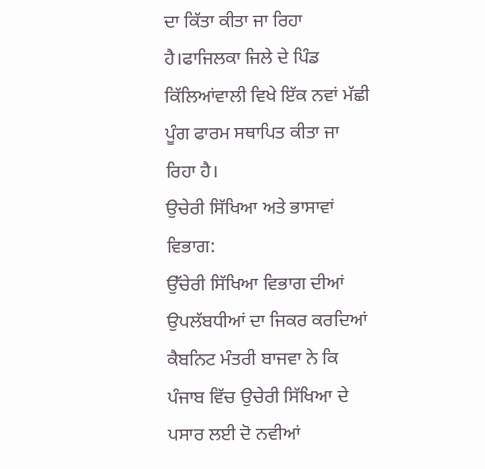ਦਾ ਕਿੱਤਾ ਕੀਤਾ ਜਾ ਰਿਹਾ ਹੈ।ਫਾਜਿਲਕਾ ਜਿਲੇ ਦੇ ਪਿੰਡ ਕਿੱਲਿਆਂਵਾਲੀ ਵਿਖੇ ਇੱਕ ਨਵਾਂ ਮੱਛੀ ਪੂੰਗ ਫਾਰਮ ਸਥਾਪਿਤ ਕੀਤਾ ਜਾ ਰਿਹਾ ਹੈ।
ਉਚੇਰੀ ਸਿੱਖਿਆ ਅਤੇ ਭਾਸਾਵਾਂ ਵਿਭਾਗ:
ਉੱਚੇਰੀ ਸਿੱਖਿਆ ਵਿਭਾਗ ਦੀਆਂ ਉਪਲੱਬਧੀਆਂ ਦਾ ਜਿਕਰ ਕਰਦਿਆਂ ਕੈਬਨਿਟ ਮੰਤਰੀ ਬਾਜਵਾ ਨੇ ਕਿ ਪੰਜਾਬ ਵਿੱਚ ਉਚੇਰੀ ਸਿੱਖਿਆ ਦੇ ਪਸਾਰ ਲਈ ਦੋ ਨਵੀਆਂ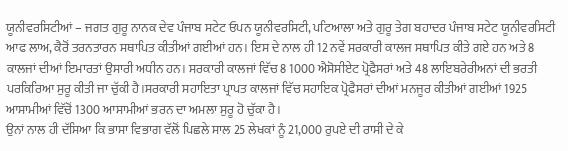ਯੂਨੀਵਰਸਿਟੀਆਂ – ਜਗਤ ਗੁਰੂ ਨਾਨਕ ਦੇਵ ਪੰਜਾਬ ਸਟੇਟ ਓਪਨ ਯੂਨੀਵਰਸਿਟੀ, ਪਟਿਆਲਾ ਅਤੇ ਗੁਰੂ ਤੇਗ ਬਹਾਦਰ ਪੰਜਾਬ ਸਟੇਟ ਯੂਨੀਵਰਸਿਟੀ ਆਫ ਲਾਅ, ਕੈਰੋਂ ਤਰਨਤਾਰਨ ਸਥਾਪਿਤ ਕੀਤੀਆਂ ਗਈਆਂ ਹਨ। ਇਸ ਦੇ ਨਾਲ ਹੀ 12 ਨਵੇਂ ਸਰਕਾਰੀ ਕਾਲਜ ਸਥਾਪਿਤ ਕੀਤੇ ਗਏ ਹਨ ਅਤੇ 8 ਕਾਲਜਾਂ ਦੀਆਂ ਇਮਾਰਤਾਂ ਉਸਾਰੀ ਅਧੀਨ ਹਨ। ਸਰਕਾਰੀ ਕਾਲਜਾਂ ਵਿੱਚ 8 1000 ਐਸੋਸੀਏਟ ਪ੍ਰੋਫੈਸਰਾਂ ਅਤੇ 48 ਲਾਇਬਰੇਰੀਅਨਾਂ ਦੀ ਭਰਤੀ ਪਰਕਿਰਿਆ ਸੁਰੂ ਕੀਤੀ ਜਾ ਚੁੱਕੀ ਹੈ।ਸਰਕਾਰੀ ਸਹਾਇਤਾ ਪ੍ਰਾਪਤ ਕਾਲਜਾਂ ਵਿੱਚ ਸਹਾਇਕ ਪ੍ਰੋਫੈਸਰਾਂ ਦੀਆਂ ਮਨਜੂਰ ਕੀਤੀਆਂ ਗਈਆਂ 1925 ਆਸਾਮੀਆਂ ਵਿੱਚੋਂ 1300 ਆਸਾਮੀਆਂ ਭਰਨ ਦਾ ਅਮਲਾ ਸੁਰੂ ਹੋ ਚੁੱਕਾ ਹੈ।
ਉਨਾਂ ਨਾਲ ਹੀ ਦੱਸਿਆ ਕਿ ਭਾਸਾ ਵਿਭਾਗ ਵੱਲੋਂ ਪਿਛਲੇ ਸਾਲ 25 ਲੇਖਕਾਂ ਨੂੰ 21,000 ਰੁਪਏ ਦੀ ਰਾਸੀ ਦੇ ਕੇ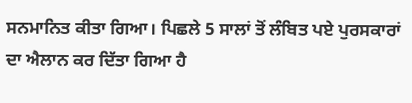ਸਨਮਾਨਿਤ ਕੀਤਾ ਗਿਆ। ਪਿਛਲੇ 5 ਸਾਲਾਂ ਤੋਂ ਲੰਬਿਤ ਪਏ ਪੁਰਸਕਾਰਾਂ ਦਾ ਐਲਾਨ ਕਰ ਦਿੱਤਾ ਗਿਆ ਹੈ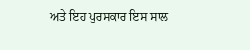ਅਤੇ ਇਹ ਪੁਰਸਕਾਰ ਇਸ ਸਾਲ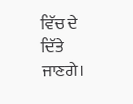ਵਿੱਚ ਦੇ ਦਿੱਤੇ ਜਾਣਗੇ।